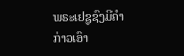ພຣະເຢຊູຊົງມີຄຳກ່າວເອົາ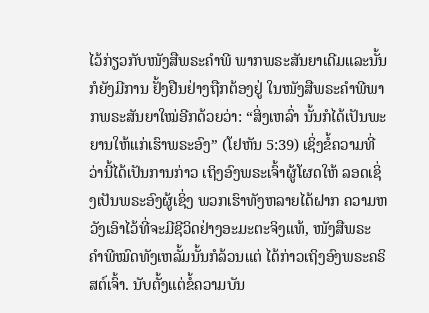ໄວ້ກ່ຽວກັບໜັງສືພຣະຄຳພີ ພາກພຣະສັນຍາເດີມແລະນັ້ນກໍຍັງມີການ ຢັ້ງຢືນຢ່າງຖືກຕ້ອງຢູ່ ໃນໜັງສືພຣະຄຳພີພາກພຣະສັນຍາໃໝ່ອີກດ້ວຍວ່າ: “ສິ່ງເຫລົ່າ ນັ້ນກໍໄດ້ເປັນພະຍານໃຫ້ແກ່ເຮົາພຣະອົງ” (ໂຢຫັນ 5:39) ເຊິ່ງຂໍ້ຄວາມທີ່ວ່ານີ້ໄດ້ເປັນການກ່າວ ເຖິງອົງພຣະເຈົ້າຜູ້ໂຜດໃຫ້ ລອດເຊິ່ງເປັນພຣະອົງຜູ້ເຊິ່ງ ພວກເຮົາທັງຫລາຍໄດ້ຝາກ ຄວາມຫວັງເອົາໄວ້ທີ່ຈະມີຊີວິດຢ່າງອະມະຕະຈິງແທ້, ໜັງສືພຣະ ຄຳພີໝົດທັງເຫລັ້ມນັ້ນກໍລ້ວນແຕ່ ໄດ້ກ່າວເຖິງອົງພຣະຄຣິສຕ໌ເຈົ້າ. ນັບຕັ້ງແຕ່ຂໍ້ຄວາມບັນ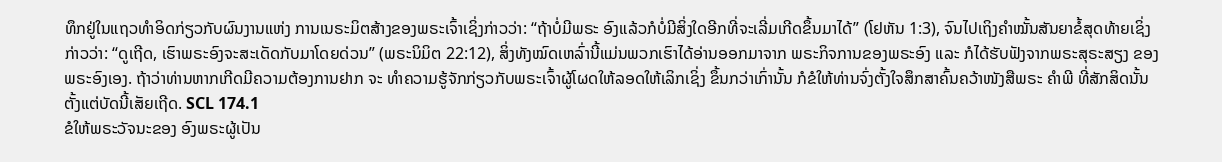ທຶກຢູ່ໃນແຖວທຳອິດກ່ຽວກັບຜົນງານແຫ່ງ ການເນຣະມິຕສ້າງຂອງພຣະເຈົ້າເຊິ່ງກ່າວວ່າ: “ຖ້າບໍ່ມີພຣະ ອົງແລ້ວກໍບໍ່ມີສິ່ງໃດອີກທີ່ຈະເລີ່ມເກີດຂຶ້ນມາໄດ້” (ໂຢຫັນ 1:3), ຈົນໄປເຖິງຄຳໝັ້ນສັນຍາຂໍ້ສຸດທ້າຍເຊິ່ງກ່າວວ່າ: “ດູເຖີດ, ເຮົາພຣະອົງຈະສະເດັດກັບມາໂດຍດ່ວນ” (ພຣະນິມິຕ 22:12), ສິ່ງທັງໝົດເຫລົ່ານີ້ແມ່ນພວກເຮົາໄດ້ອ່ານອອກມາຈາກ ພຣະກິຈການຂອງພຣະອົງ ແລະ ກໍໄດ້ຮັບຟັງຈາກພຣະສຸຣະສຽງ ຂອງພຣະອົງເອງ. ຖ້າວ່າທ່ານຫາກເກີດມີຄວາມຕ້ອງການຢາກ ຈະ ທຳຄວາມຮູ້ຈັກກ່ຽວກັບພຣະເຈົ້າຜູ້ໂຜດໃຫ້ລອດໃຫ້ເລິກເຊິ່ງ ຂຶ້ນກວ່າເກົ່ານັ້ນ ກໍຂໍໃຫ້ທ່ານຈົ່ງຕັ້ງໃຈສຶກສາຄົ້ນຄວ້າໜັງສືພຣະ ຄຳພີ ທີ່ສັກສິດນັ້ນຕັ້ງແຕ່ບັດນີ້ເສັຍເຖີດ. SCL 174.1
ຂໍໃຫ້ພຣະວັຈນະຂອງ ອົງພຣະຜູ້ເປັນ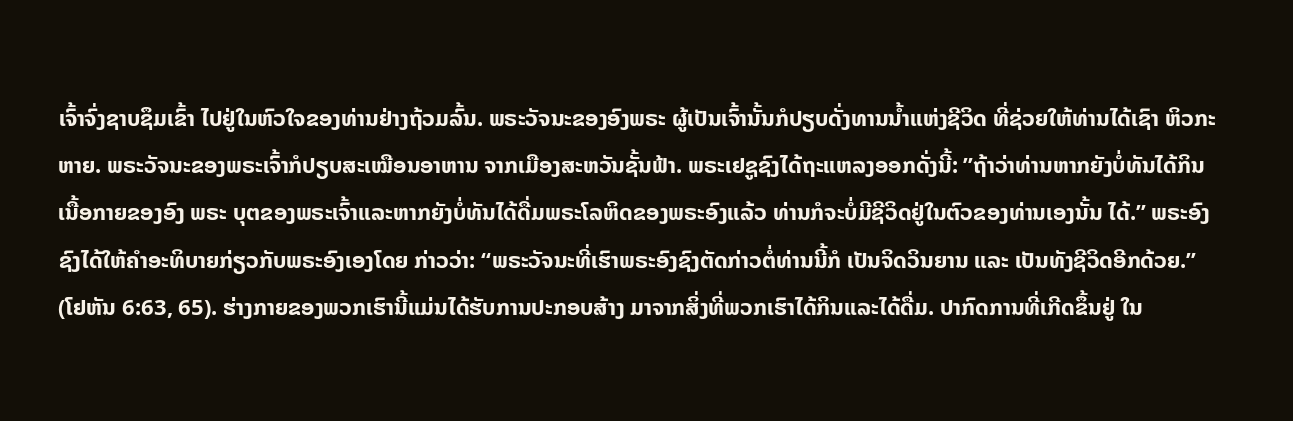ເຈົ້າຈົ່ງຊາບຊຶມເຂົ້າ ໄປຢູ່ໃນຫົວໃຈຂອງທ່ານຢ່າງຖ້ວມລົ້ນ. ພຣະວັຈນະຂອງອົງພຣະ ຜູ້ເປັນເຈົ້ານັ້ນກໍປຽບດັ່ງທານນ້ຳແຫ່ງຊີວິດ ທີ່ຊ່ວຍໃຫ້ທ່ານໄດ້ເຊົາ ຫິວກະຫາຍ. ພຣະວັຈນະຂອງພຣະເຈົ້າກໍປຽບສະເໝືອນອາຫານ ຈາກເມືອງສະຫວັນຊັ້ນຟ້າ. ພຣະເຢຊູຊົງໄດ້ຖະແຫລງອອກດັ່ງນີ້: ”ຖ້າວ່າທ່ານຫາກຍັງບໍ່ທັນໄດ້ກິນເນື້ອກາຍຂອງອົງ ພຣະ ບຸຕຂອງພຣະເຈົ້າແລະຫາກຍັງບໍ່ທັນໄດ້ດື່ມພຣະໂລຫິດຂອງພຣະອົງແລ້ວ ທ່ານກໍຈະບໍ່ມີຊີວິດຢູ່ໃນຕົວຂອງທ່ານເອງນັ້ນ ໄດ້.” ພຣະອົງຊົງໄດ້ໃຫ້ຄຳອະທິບາຍກ່ຽວກັບພຣະອົງເອງໂດຍ ກ່າວວ່າ: “ພຣະວັຈນະທີ່ເຮົາພຣະອົງຊົງຕັດກ່າວຕໍ່ທ່ານນີ້ກໍ ເປັນຈິດວິນຍານ ແລະ ເປັນທັງຊີວິດອີກດ້ວຍ.” (ໂຢຫັນ 6:63, 65). ຮ່າງກາຍຂອງພວກເຮົານີ້ແມ່ນໄດ້ຮັບການປະກອບສ້າງ ມາຈາກສິ່ງທີ່ພວກເຮົາໄດ້ກິນແລະໄດ້ດື່ມ. ປາກົດການທີ່ເກີດຂຶ້ນຢູ່ ໃນ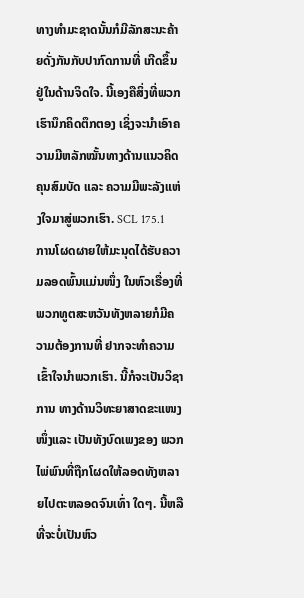ທາງທຳມະຊາດນັ້ນກໍມີລັກສະນະຄ້າຍດັ່ງກັນກັບປາກົດການທີ່ ເກີດຂຶ້ນຢູ່ໃນດ້ານຈິດໃຈ. ນີ້ເອງຄືສິ່ງທີ່ພວກເຮົານຶກຄິດຕຶກຕອງ ເຊິ່ງຈະນຳເອົາຄວາມມີຫລັກໝັ້ນທາງດ້ານແນວຄິດຄຸນສົມບັດ ແລະ ຄວາມມີພະລັງແຫ່ງໃຈມາສູ່ພວກເຮົາ. SCL 175.1
ການໂຜດຜາຍໃຫ້ມະນຸດໄດ້ຮັບຄວາມລອດພົ້ນແມ່ນໜຶ່ງ ໃນຫົວເຣື່ອງທີ່ ພວກທູຕສະຫວັນທັງຫລາຍກໍມີຄວາມຕ້ອງການທີ່ ຢາກຈະທຳຄວາມເຂົ້າໃຈນຳພວກເຮົາ. ນີ້ກໍຈະເປັນວິຊາການ ທາງດ້ານວິທະຍາສາດຂະແໜງໜຶ່ງແລະ ເປັນທັງບົດເພງຂອງ ພວກໄພ່ພົນທີ່ຖືກໂຜດໃຫ້ລອດທັງຫລາຍໄປຕະຫລອດຈົນເທົ່າ ໃດໆ. ນີ້ຫລືທີ່ຈະບໍ່ເປັນຫົວ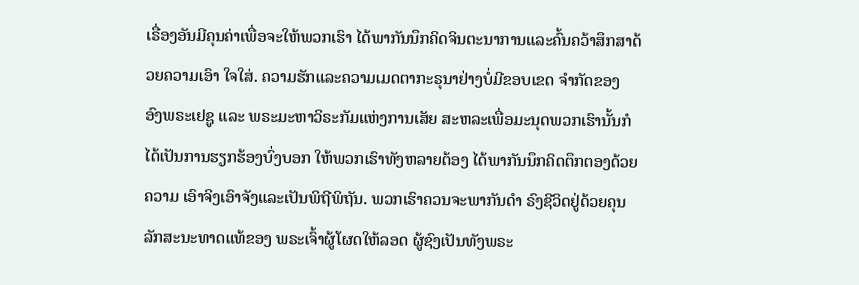ເຣື່ອງອັນມີຄຸນຄ່າເພື່ອຈະໃຫ້ພວກເຮົາ ໄດ້ພາກັນນຶກຄິດຈິນຕະນາການແລະຄົ້ນຄວ້າສຶກສາດ້ວຍຄວາມເອົາ ໃຈໃສ່. ຄວາມຮັກແລະຄວາມເມດຕາກະຣຸນາຢ່າງບໍ່ມີຂອບເຂດ ຈຳກັດຂອງ ອົງພຣະເຢຊູ ແລະ ພຣະມະຫາວິຣະກັມແຫ່ງການເສັຍ ສະຫລະເພື່ອມະນຸດພວກເຮົານັ້ນກໍໄດ້ເປັນການຮຽກຮ້ອງບົ່ງບອກ ໃຫ້ພວກເຮົາທັງຫລາຍຕ້ອງ ໄດ້ພາກັນນຶກຄິດຕຶກຕອງດ້ວຍຄວາມ ເອົາຈິງເອົາຈັງແລະເປັນພິຖີພິຖັນ. ພວກເຮົາຄວນຈະພາກັນດຳ ຣົງຊີວິດຢູ່ດ້ວຍຄຸນລັກສະນະທາດແທ້ຂອງ ພຣະເຈົ້າຜູ້ໂຜດໃຫ້ລອດ ຜູ້ຊົງເປັນທັງພຣະ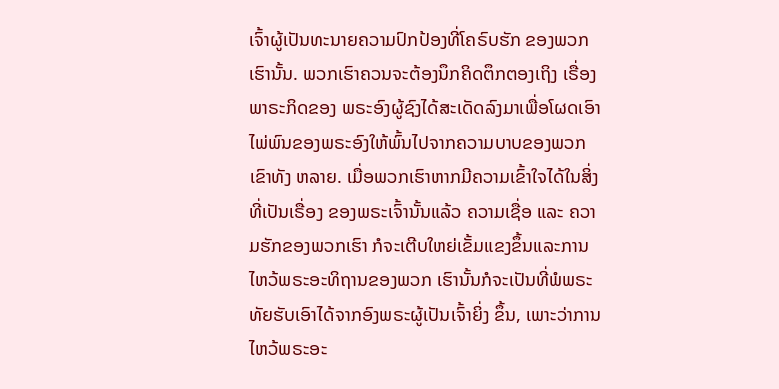ເຈົ້າຜູ້ເປັນທະນາຍຄວາມປົກປ້ອງທີ່ໂຄຣົບຮັກ ຂອງພວກເຮົານັ້ນ. ພວກເຮົາຄວນຈະຕ້ອງນຶກຄິດຕຶກຕອງເຖິງ ເຣື່ອງພາຣະກິດຂອງ ພຣະອົງຜູ້ຊົງໄດ້ສະເດັດລົງມາເພື່ອໂຜດເອົາ ໄພ່ພົນຂອງພຣະອົງໃຫ້ພົ້ນໄປຈາກຄວາມບາບຂອງພວກເຂົາທັງ ຫລາຍ. ເມື່ອພວກເຮົາຫາກມີຄວາມເຂົ້າໃຈໄດ້ໃນສິ່ງທີ່ເປັນເຣື່ອງ ຂອງພຣະເຈົ້ານັ້ນແລ້ວ ຄວາມເຊື່ອ ແລະ ຄວາມຮັກຂອງພວກເຮົາ ກໍຈະເຕີບໃຫຍ່ເຂັ້ມແຂງຂຶ້ນແລະການໄຫວ້ພຣະອະທິຖານຂອງພວກ ເຮົານັ້ນກໍຈະເປັນທີ່ພໍພຣະທັຍຮັບເອົາໄດ້ຈາກອົງພຣະຜູ້ເປັນເຈົ້າຍິ່ງ ຂຶ້ນ, ເພາະວ່າການໄຫວ້ພຣະອະ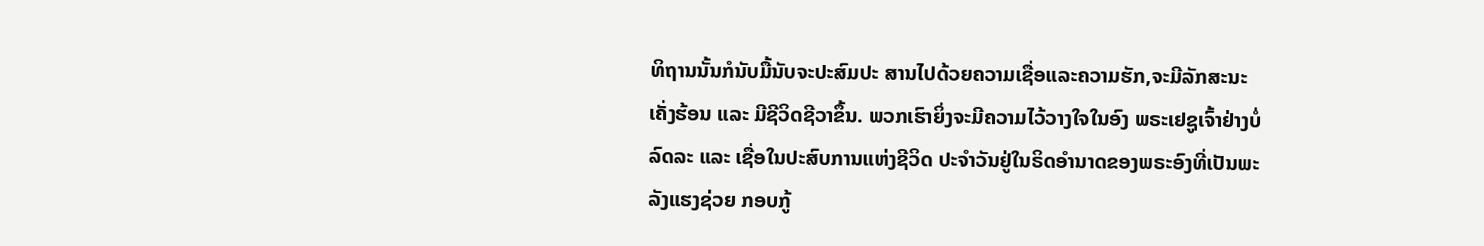ທິຖານນັ້ນກໍນັບມື້ນັບຈະປະສົມປະ ສານໄປດ້ວຍຄວາມເຊື່ອແລະຄວາມຮັກ,ຈະມີລັກສະນະເຄັ່ງຮ້ອນ ແລະ ມີຊີວິດຊີວາຂຶ້ນ. ພວກເຮົາຍິ່ງຈະມີຄວາມໄວ້ວາງໃຈໃນອົງ ພຣະເຢຊູເຈົ້າຢ່າງບໍ່ລົດລະ ແລະ ເຊື່ອໃນປະສົບການແຫ່ງຊີວິດ ປະຈຳວັນຢູ່ໃນຣິດອຳນາດຂອງພຣະອົງທີ່ເປັນພະລັງແຮງຊ່ວຍ ກອບກູ້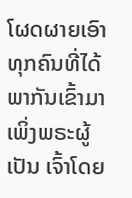ໂຜດຜາຍເອົາທຸກຄົນທີ່ໄດ້ພາກັນເຂົ້າມາເພິ່ງພຣະຜູ້ເປັນ ເຈົ້າໂດຍ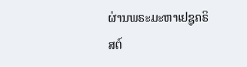ຜ່ານພຣະມະຫາເຢຊູຄຣິສຕ໌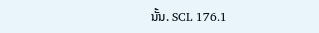ນັ້ນ. SCL 176.1